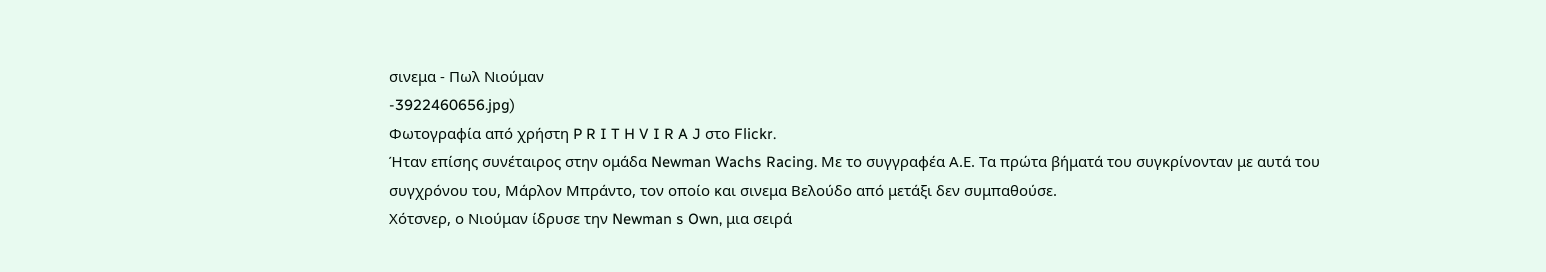σινεμα - Πωλ Νιούμαν
-3922460656.jpg)
Φωτογραφία από χρήστη P R I T H V I R A J στο Flickr.
Ήταν επίσης συνέταιρος στην ομάδα Newman Wachs Racing. Με το συγγραφέα Α.Ε. Τα πρώτα βήματά του συγκρίνονταν με αυτά του συγχρόνου του, Μάρλον Μπράντο, τον οποίο και σινεμα Βελούδο από μετάξι δεν συμπαθούσε.
Χότσνερ, ο Νιούμαν ίδρυσε την Newman s Own, μια σειρά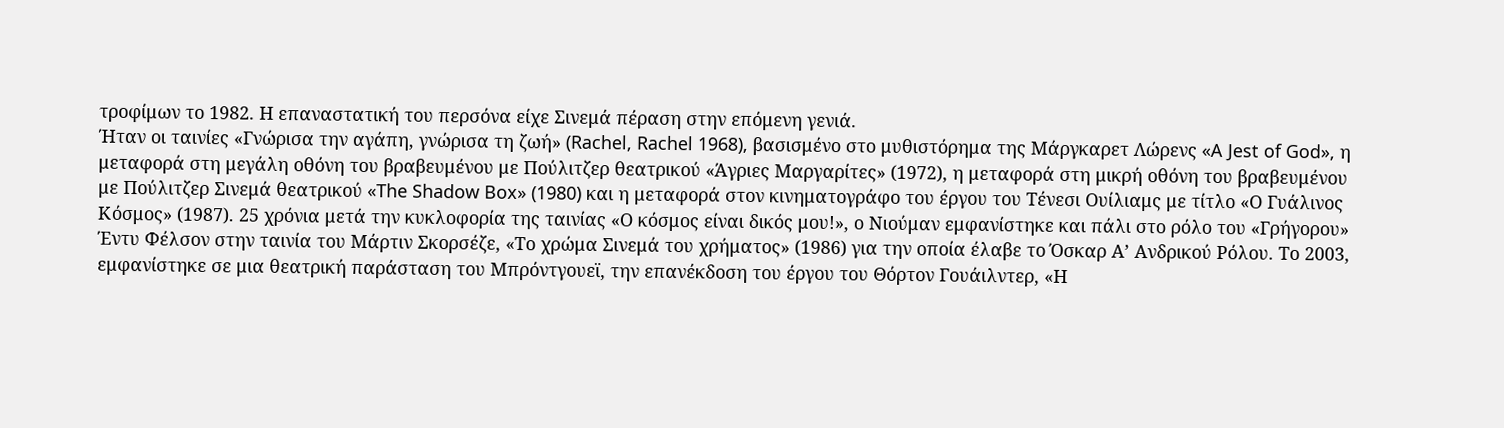τροφίμων το 1982. Η επαναστατική του περσόνα είχε Σινεμά πέραση στην επόμενη γενιά.
Ήταν οι ταινίες «Γνώρισα την αγάπη, γνώρισα τη ζωή» (Rachel, Rachel 1968), βασισμένο στο μυθιστόρημα της Μάργκαρετ Λώρενς «A Jest of God», η μεταφορά στη μεγάλη οθόνη του βραβευμένου με Πούλιτζερ θεατρικού «Άγριες Μαργαρίτες» (1972), η μεταφορά στη μικρή οθόνη του βραβευμένου με Πούλιτζερ Σινεμά θεατρικού «The Shadow Box» (1980) και η μεταφορά στον κινηματογράφο του έργου του Τένεσι Ουίλιαμς με τίτλο «Ο Γυάλινος Κόσμος» (1987). 25 χρόνια μετά την κυκλοφορία της ταινίας «Ο κόσμος είναι δικός μου!», ο Νιούμαν εμφανίστηκε και πάλι στο ρόλο του «Γρήγορου» Έντυ Φέλσον στην ταινία του Μάρτιν Σκορσέζε, «Το χρώμα Σινεμά του χρήματος» (1986) για την οποία έλαβε το Όσκαρ Α’ Ανδρικού Ρόλου. Το 2003, εμφανίστηκε σε μια θεατρική παράσταση του Μπρόντγουεϊ, την επανέκδοση του έργου του Θόρτον Γουάιλντερ, «Η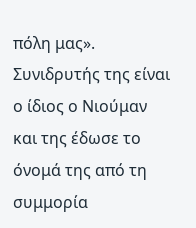πόλη μας». Συνιδρυτής της είναι ο ίδιος ο Νιούμαν και της έδωσε το όνομά της από τη συμμορία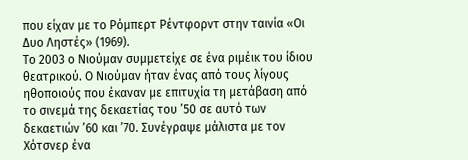που είχαν με το Ρόμπερτ Ρέντφορντ στην ταινία «Οι Δυο Ληστές» (1969).
Το 2003 ο Νιούμαν συμμετείχε σε ένα ριμέικ του ίδιου θεατρικού. Ο Νιούμαν ήταν ένας από τους λίγους ηθοποιούς που έκαναν με επιτυχία τη μετάβαση από το σινεμά της δεκαετίας του ’50 σε αυτό των δεκαετιών ’60 και ’70. Συνέγραψε μάλιστα με τον Χότσνερ ένα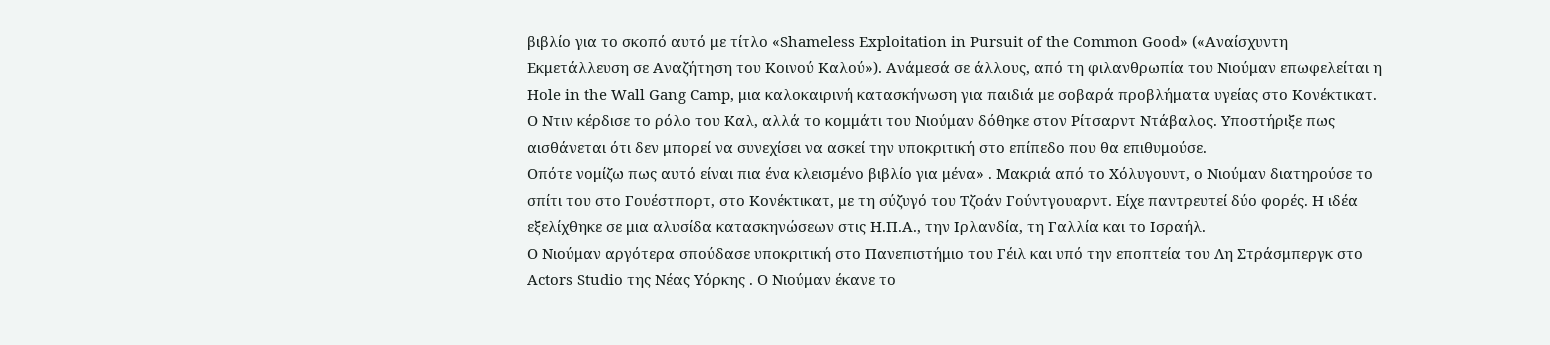βιβλίο για το σκοπό αυτό με τίτλο «Shameless Exploitation in Pursuit of the Common Good» («Αναίσχυντη Εκμετάλλευση σε Αναζήτηση του Κοινού Καλού»). Ανάμεσά σε άλλους, από τη φιλανθρωπία του Νιούμαν επωφελείται η Hole in the Wall Gang Camp, μια καλοκαιρινή κατασκήνωση για παιδιά με σοβαρά προβλήματα υγείας στο Κονέκτικατ.
Ο Ντιν κέρδισε το ρόλο του Καλ, αλλά το κομμάτι του Νιούμαν δόθηκε στον Ρίτσαρντ Ντάβαλος. Υποστήριξε πως αισθάνεται ότι δεν μπορεί να συνεχίσει να ασκεί την υποκριτική στο επίπεδο που θα επιθυμούσε.
Οπότε νομίζω πως αυτό είναι πια ένα κλεισμένο βιβλίο για μένα» . Μακριά από το Χόλυγουντ, ο Νιούμαν διατηρούσε το σπίτι του στο Γουέστπορτ, στο Κονέκτικατ, με τη σύζυγό του Τζοάν Γούντγουαρντ. Είχε παντρευτεί δύο φορές. Η ιδέα εξελίχθηκε σε μια αλυσίδα κατασκηνώσεων στις Η.Π.Α., την Ιρλανδία, τη Γαλλία και το Ισραήλ.
Ο Νιούμαν αργότερα σπούδασε υποκριτική στο Πανεπιστήμιο του Γέιλ και υπό την εποπτεία του Λη Στράσμπεργκ στο Actors Studio της Νέας Υόρκης . Ο Νιούμαν έκανε το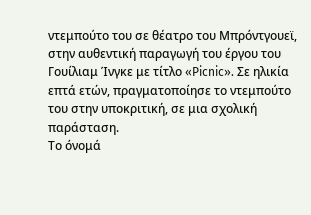ντεμπούτο του σε θέατρο του Μπρόντγουεϊ, στην αυθεντική παραγωγή του έργου του Γουίλιαμ Ίνγκε με τίτλο «Picnic». Σε ηλικία επτά ετών, πραγματοποίησε το ντεμπούτο του στην υποκριτική, σε μια σχολική παράσταση.
Το όνομά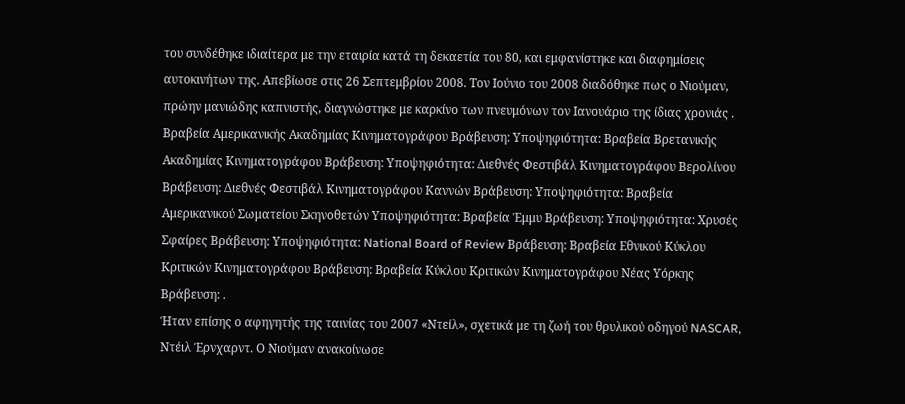του συνδέθηκε ιδιαίτερα με την εταιρία κατά τη δεκαετία του 80, και εμφανίστηκε και διαφημίσεις αυτοκινήτων της. Απεβίωσε στις 26 Σεπτεμβρίου 2008. Τον Ιούνιο του 2008 διαδόθηκε πως ο Νιούμαν, πρώην μανιώδης καπνιστής, διαγνώστηκε με καρκίνο των πνευμόνων τον Ιανουάριο της ίδιας χρονιάς . Βραβεία Αμερικανικής Ακαδημίας Κινηματογράφου Βράβευση: Υποψηφιότητα: Βραβεία Βρετανικής Ακαδημίας Κινηματογράφου Βράβευση: Υποψηφιότητα: Διεθνές Φεστιβάλ Κινηματογράφου Βερολίνου Βράβευση: Διεθνές Φεστιβάλ Κινηματογράφου Καννών Βράβευση: Υποψηφιότητα: Βραβεία Αμερικανικού Σωματείου Σκηνοθετών Υποψηφιότητα: Βραβεία Έμμυ Βράβευση: Υποψηφιότητα: Χρυσές Σφαίρες Βράβευση: Υποψηφιότητα: National Board of Review Βράβευση: Βραβεία Εθνικού Κύκλου Κριτικών Κινηματογράφου Βράβευση: Βραβεία Κύκλου Κριτικών Κινηματογράφου Νέας Υόρκης Βράβευση: .
Ήταν επίσης ο αφηγητής της ταινίας του 2007 «Ντείλ», σχετικά με τη ζωή του θρυλικού οδηγού NASCAR, Ντέιλ Έρνχαρντ. Ο Νιούμαν ανακοίνωσε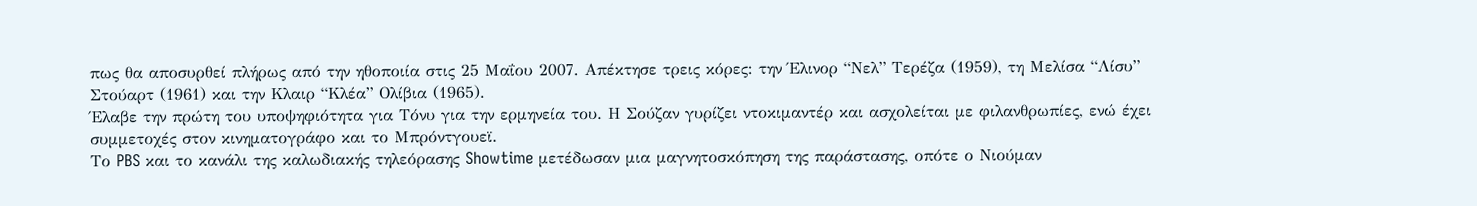πως θα αποσυρθεί πλήρως από την ηθοποιία στις 25 Μαΐου 2007. Απέκτησε τρεις κόρες: την Έλινορ “Νελ” Τερέζα (1959), τη Μελίσα “Λίσυ” Στούαρτ (1961) και την Κλαιρ “Κλέα” Ολίβια (1965).
Έλαβε την πρώτη του υποψηφιότητα για Τόνυ για την ερμηνεία του. Η Σούζαν γυρίζει ντοκιμαντέρ και ασχολείται με φιλανθρωπίες, ενώ έχει συμμετοχές στον κινηματογράφο και το Μπρόντγουεϊ.
Το PBS και το κανάλι της καλωδιακής τηλεόρασης Showtime μετέδωσαν μια μαγνητοσκόπηση της παράστασης, οπότε ο Νιούμαν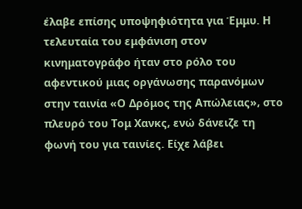έλαβε επίσης υποψηφιότητα για Έμμυ. Η τελευταία του εμφάνιση στον κινηματογράφο ήταν στο ρόλο του αφεντικού μιας οργάνωσης παρανόμων στην ταινία «Ο Δρόμος της Απώλειας», στο πλευρό του Τομ Χανκς, ενώ δάνειζε τη φωνή του για ταινίες. Είχε λάβει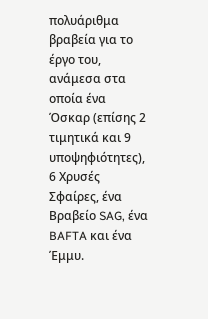πολυάριθμα βραβεία για το έργο του, ανάμεσα στα οποία ένα Όσκαρ (επίσης 2 τιμητικά και 9 υποψηφιότητες), 6 Χρυσές Σφαίρες, ένα Βραβείο SAG, ένα BAFTA και ένα Έμμυ.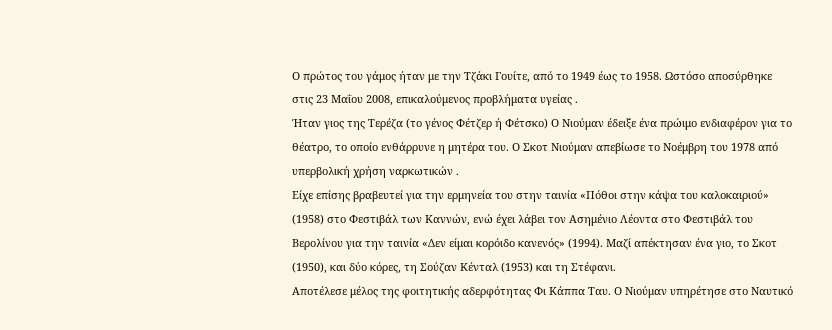Ο πρώτος του γάμος ήταν με την Τζάκι Γουίτε, από το 1949 έως το 1958. Ωστόσο αποσύρθηκε στις 23 Μαΐου 2008, επικαλούμενος προβλήματα υγείας .
Ήταν γιος της Τερέζα (το γένος Φέτζερ ή Φέτσκο) Ο Νιούμαν έδειξε ένα πρώιμο ενδιαφέρον για το θέατρο, το οποίο ενθάρρυνε η μητέρα του. Ο Σκοτ Νιούμαν απεβίωσε το Νοέμβρη του 1978 από υπερβολική χρήση ναρκωτικών .
Είχε επίσης βραβευτεί για την ερμηνεία του στην ταινία «Πόθοι στην κάψα του καλοκαιριού» (1958) στο Φεστιβάλ των Καννών, ενώ έχει λάβει τον Ασημένιο Λέοντα στο Φεστιβάλ του Βερολίνου για την ταινία «Δεν είμαι κορόιδο κανενός» (1994). Μαζί απέκτησαν ένα γιο, το Σκοτ (1950), και δύο κόρες, τη Σούζαν Κένταλ (1953) και τη Στέφανι.
Αποτέλεσε μέλος της φοιτητικής αδερφότητας Φι Κάππα Ταυ. Ο Νιούμαν υπηρέτησε στο Ναυτικό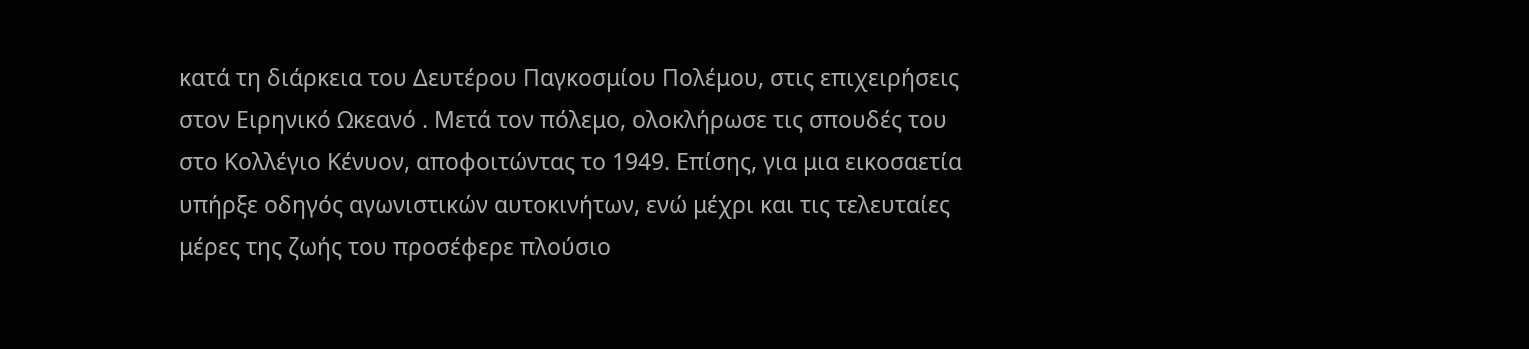κατά τη διάρκεια του Δευτέρου Παγκοσμίου Πολέμου, στις επιχειρήσεις στον Ειρηνικό Ωκεανό . Μετά τον πόλεμο, ολοκλήρωσε τις σπουδές του στο Κολλέγιο Κένυον, αποφοιτώντας το 1949. Επίσης, για μια εικοσαετία υπήρξε οδηγός αγωνιστικών αυτοκινήτων, ενώ μέχρι και τις τελευταίες μέρες της ζωής του προσέφερε πλούσιο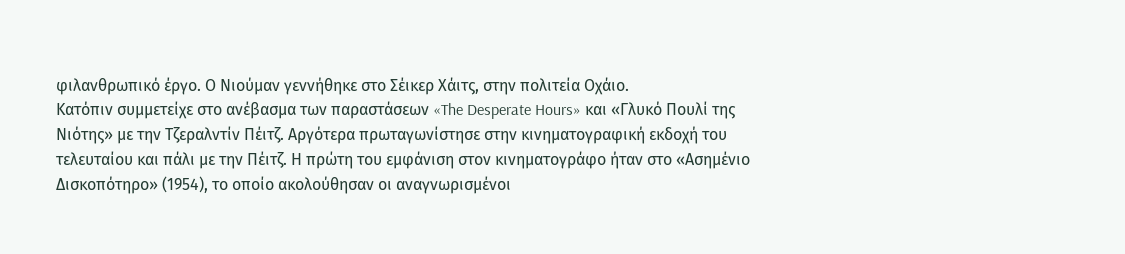φιλανθρωπικό έργο. Ο Νιούμαν γεννήθηκε στο Σέικερ Χάιτς, στην πολιτεία Οχάιο.
Κατόπιν συμμετείχε στο ανέβασμα των παραστάσεων «The Desperate Hours» και «Γλυκό Πουλί της Νιότης» με την Τζεραλντίν Πέιτζ. Αργότερα πρωταγωνίστησε στην κινηματογραφική εκδοχή του τελευταίου και πάλι με την Πέιτζ. Η πρώτη του εμφάνιση στον κινηματογράφο ήταν στο «Ασημένιο Δισκοπότηρο» (1954), το οποίο ακολούθησαν οι αναγνωρισμένοι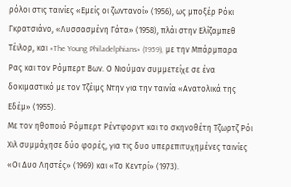ρόλοι στις ταινίες «Εμείς οι ζωντανοί» (1956), ως μποξέρ Ρόκι Γκρατσιάνο, «Λυσσασμένη Γάτα» (1958), πλάι στην Ελίζαμπεθ Τέιλορ, και «The Young Philadelphians» (1959), με την Μπάρμπαρα Ρας και τον Ρόμπερτ Βων. Ο Νιούμαν συμμετείχε σε ένα δοκιμαστικό με τον Τζέιμς Ντην για την ταινία «Ανατολικά της Εδέμ» (1955).
Με τον ηθοποιό Ρόμπερτ Ρέντφορντ και το σκηνοθέτη Τζωρτζ Ρόι Χιλ συμμάχησε δύο φορές, για τις δυο υπερεπιτυχημένες ταινίες «Οι Δυο Ληστές» (1969) και «Το Κεντρί» (1973).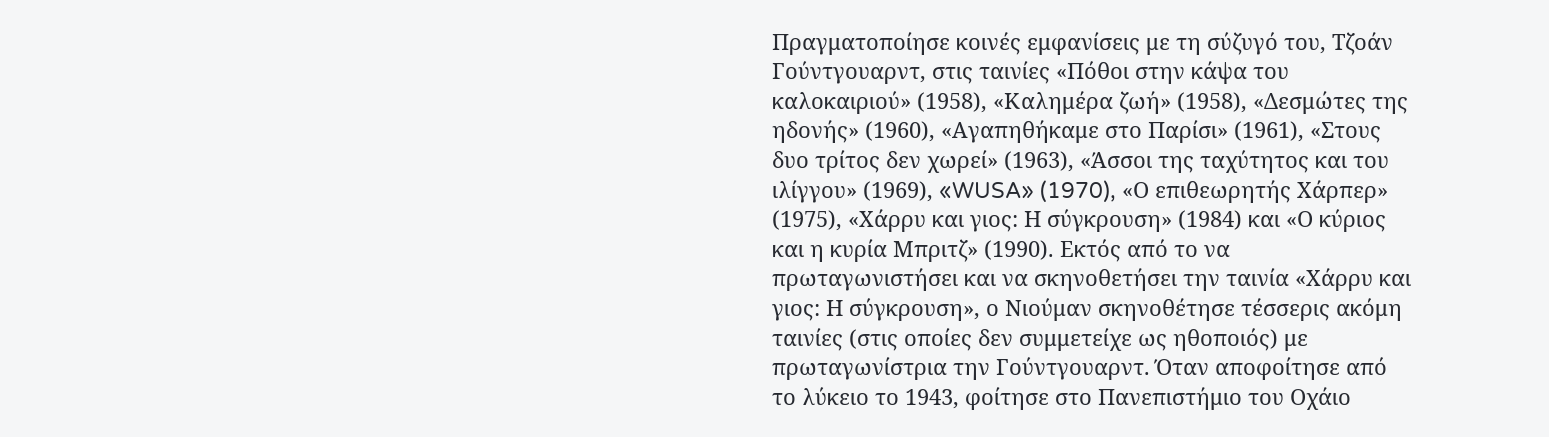Πραγματοποίησε κοινές εμφανίσεις με τη σύζυγό του, Τζοάν Γούντγουαρντ, στις ταινίες «Πόθοι στην κάψα του καλοκαιριού» (1958), «Καλημέρα ζωή» (1958), «Δεσμώτες της ηδονής» (1960), «Αγαπηθήκαμε στο Παρίσι» (1961), «Στους δυο τρίτος δεν χωρεί» (1963), «Άσσοι της ταχύτητος και του ιλίγγου» (1969), «WUSA» (1970), «Ο επιθεωρητής Χάρπερ» (1975), «Χάρρυ και γιος: Η σύγκρουση» (1984) και «Ο κύριος και η κυρία Μπριτζ» (1990). Εκτός από το να πρωταγωνιστήσει και να σκηνοθετήσει την ταινία «Χάρρυ και γιος: Η σύγκρουση», ο Νιούμαν σκηνοθέτησε τέσσερις ακόμη ταινίες (στις οποίες δεν συμμετείχε ως ηθοποιός) με πρωταγωνίστρια την Γούντγουαρντ. Όταν αποφοίτησε από το λύκειο το 1943, φοίτησε στο Πανεπιστήμιο του Οχάιο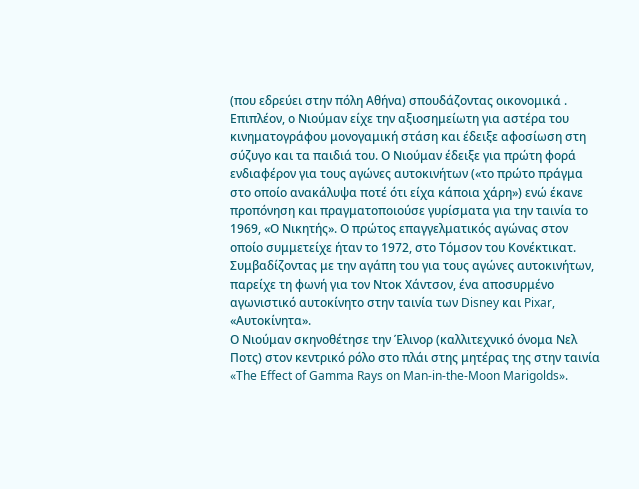(που εδρεύει στην πόλη Αθήνα) σπουδάζοντας οικονομικά .
Επιπλέον, ο Νιούμαν είχε την αξιοσημείωτη για αστέρα του κινηματογράφου μονογαμική στάση και έδειξε αφοσίωση στη σύζυγο και τα παιδιά του. Ο Νιούμαν έδειξε για πρώτη φορά ενδιαφέρον για τους αγώνες αυτοκινήτων («το πρώτο πράγμα στο οποίο ανακάλυψα ποτέ ότι είχα κάποια χάρη») ενώ έκανε προπόνηση και πραγματοποιούσε γυρίσματα για την ταινία το 1969, «Ο Νικητής». Ο πρώτος επαγγελματικός αγώνας στον οποίο συμμετείχε ήταν το 1972, στο Τόμσον του Κονέκτικατ. Συμβαδίζοντας με την αγάπη του για τους αγώνες αυτοκινήτων, παρείχε τη φωνή για τον Ντοκ Χάντσον, ένα αποσυρμένο αγωνιστικό αυτοκίνητο στην ταινία των Disney και Pixar, «Αυτοκίνητα».
Ο Νιούμαν σκηνοθέτησε την Έλινορ (καλλιτεχνικό όνομα Νελ Ποτς) στον κεντρικό ρόλο στο πλάι στης μητέρας της στην ταινία «The Effect of Gamma Rays on Man-in-the-Moon Marigolds».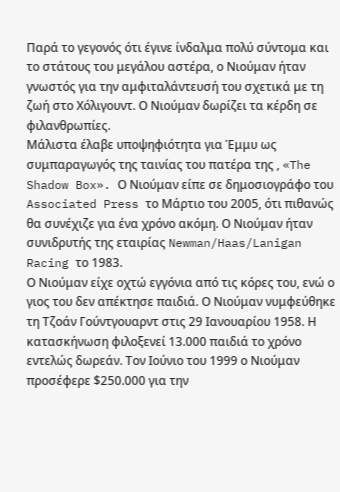Παρά το γεγονός ότι έγινε ίνδαλμα πολύ σύντομα και το στάτους του μεγάλου αστέρα, ο Νιούμαν ήταν γνωστός για την αμφιταλάντευσή του σχετικά με τη ζωή στο Χόλιγουντ. Ο Νιούμαν δωρίζει τα κέρδη σε φιλανθρωπίες.
Μάλιστα έλαβε υποψηφιότητα για Έμμυ ως συμπαραγωγός της ταινίας του πατέρα της , «The Shadow Box». Ο Νιούμαν είπε σε δημοσιογράφο του Associated Press το Μάρτιο του 2005, ότι πιθανώς θα συνέχιζε για ένα χρόνο ακόμη. Ο Νιούμαν ήταν συνιδρυτής της εταιρίας Newman/Haas/Lanigan Racing το 1983.
Ο Νιούμαν είχε οχτώ εγγόνια από τις κόρες του, ενώ ο γιος του δεν απέκτησε παιδιά. Ο Νιούμαν νυμφεύθηκε τη Τζοάν Γούντγουαρντ στις 29 Ιανουαρίου 1958. Η κατασκήνωση φιλοξενεί 13.000 παιδιά το χρόνο εντελώς δωρεάν. Τον Ιούνιο του 1999 ο Νιούμαν προσέφερε $250.000 για την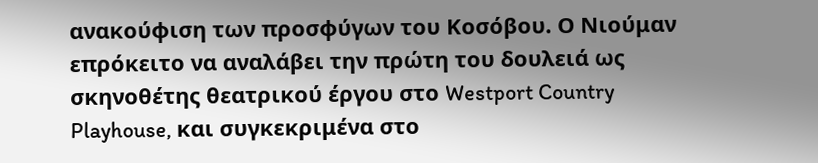ανακούφιση των προσφύγων του Κοσόβου. Ο Νιούμαν επρόκειτο να αναλάβει την πρώτη του δουλειά ως σκηνοθέτης θεατρικού έργου στο Westport Country Playhouse, και συγκεκριμένα στο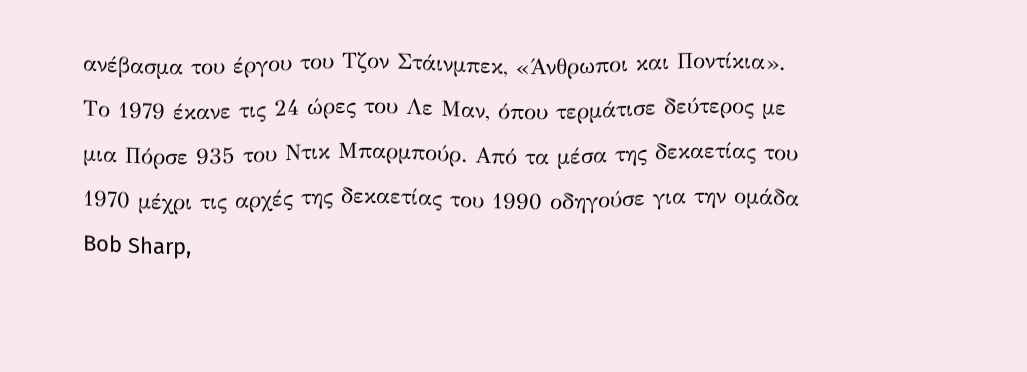ανέβασμα του έργου του Τζον Στάινμπεκ, «Άνθρωποι και Ποντίκια».
Το 1979 έκανε τις 24 ώρες του Λε Μαν, όπου τερμάτισε δεύτερος με μια Πόρσε 935 του Ντικ Μπαρμπούρ. Από τα μέσα της δεκαετίας του 1970 μέχρι τις αρχές της δεκαετίας του 1990 οδηγούσε για την ομάδα Bob Sharp,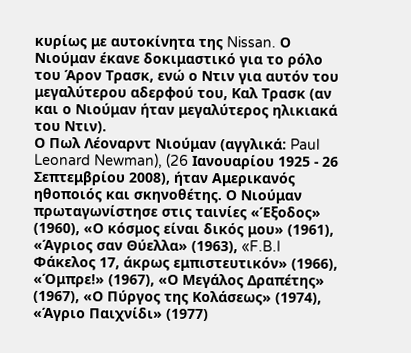κυρίως με αυτοκίνητα της Nissan. Ο Νιούμαν έκανε δοκιμαστικό για το ρόλο του Άρον Τρασκ, ενώ ο Ντιν για αυτόν του μεγαλύτερου αδερφού του, Καλ Τρασκ (αν και ο Νιούμαν ήταν μεγαλύτερος ηλικιακά του Ντιν).
Ο Πωλ Λέοναρντ Νιούμαν (αγγλικά: Paul Leonard Newman), (26 Ιανουαρίου 1925 - 26 Σεπτεμβρίου 2008), ήταν Αμερικανός ηθοποιός και σκηνοθέτης. Ο Νιούμαν πρωταγωνίστησε στις ταινίες «Έξοδος» (1960), «Ο κόσμος είναι δικός μου» (1961), «Άγριος σαν Θύελλα» (1963), «F.B.I Φάκελος 17, άκρως εμπιστευτικόν» (1966), «Όμπρε!» (1967), «Ο Μεγάλος Δραπέτης» (1967), «Ο Πύργος της Κολάσεως» (1974), «Άγριο Παιχνίδι» (1977)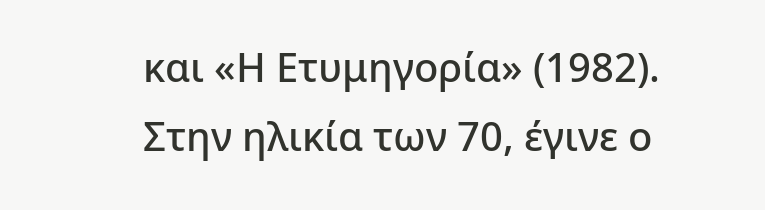και «Η Ετυμηγορία» (1982).
Στην ηλικία των 70, έγινε ο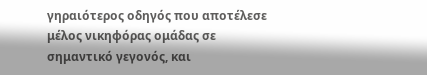γηραιότερος οδηγός που αποτέλεσε μέλος νικηφόρας ομάδας σε σημαντικό γεγονός, και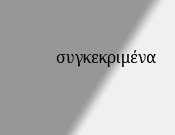συγκεκριμένα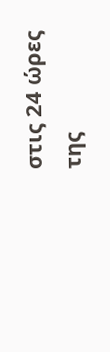στις 24 ώρες της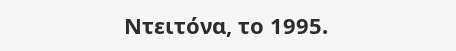Ντειτόνα, το 1995.